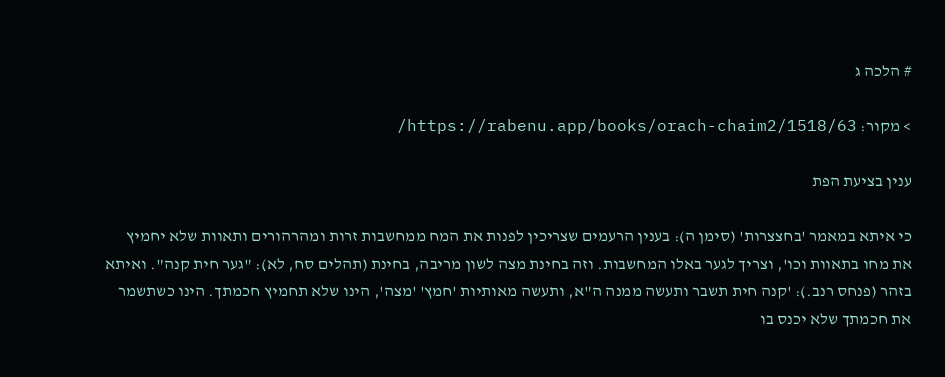# הלכה ג

> מקור: https://rabenu.app/books/orach-chaim2/1518/63/

ענין בציעת הפת

כי איתא במאמר 'בחצצרות' (סימן ה): בענין הרעמים שצריכין לפנות את המח ממחשבות זרות ומהרהורים ותאוות שלא יחמיץ את מחו בתאוות וכו', וצריך לגער באלו המחשבות. וזה בחינת מצה לשון מריבה, בחינת (תהלים סח, לא): "גער חית קנה". ואיתא בזהר (פנחס רנב.): 'קנה חית תשבר ותעשה ממנה ה"א, ותעשה מאותיות 'חמץ' 'מצה', הינו שלא תחמיץ חכמתך. הינו כשתשמר את חכמתך שלא יכנס בו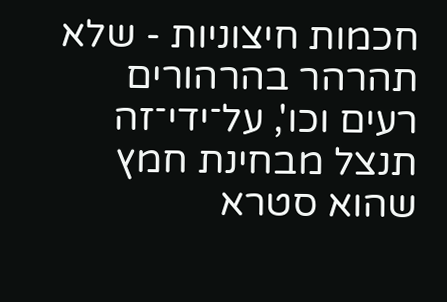חכמות חיצוניות - שלא תהרהר בהרהורים רעים וכו', על־ידי־זה תנצל מבחינת חמץ שהוא סטרא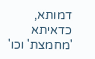דמותא, כדאיתא 'מחמצת' וכו'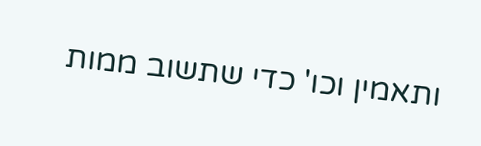ותאמין וכו' כדי שתשוב ממות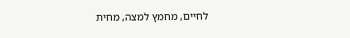לחיים, מחמץ למצה, מחית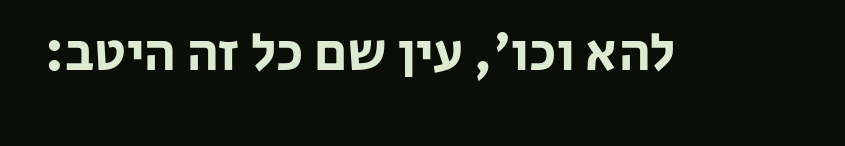להא וכו', עין שם כל זה היטב: